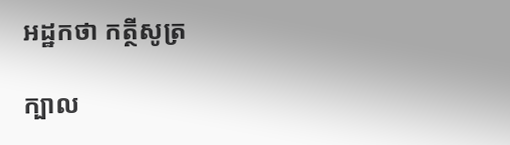អដ្ឋកថា កត្ថីសូត្រ

ក្បាល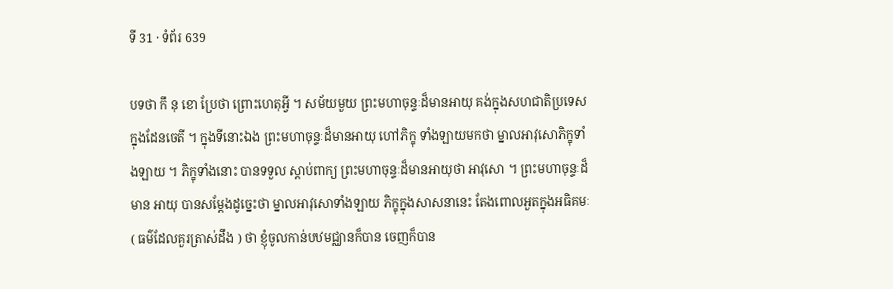ទី 31 · ទំព័រ 639

បទថា កឹ នុ ខោ ប្រែថា ព្រោះហេតុអ្វី ។ សម័យមួយ ព្រះមហាចុន្ទៈដ៏មានអាយុ គង់ក្នុងសហជាតិប្រទេស ក្នុងដែនចេតី ។ ក្នុងទីនោះឯង ព្រះមហាចុន្ទៈដ៏មានអាយុ ហៅភិក្ខុ ទាំងឡាយមកថា ម្នាលអាវុសោភិក្ខុទាំងឡាយ ។ ភិក្ខុទាំងនោះ បានទទួល ស្តាប់ពាក្យ ព្រះមហាចុន្ទៈដ៏មានអាយុថា អាវុសោ ។ ព្រះមហាចុន្ទៈដ៏មាន អាយុ បានសម្តែងដូច្នេះថា ម្នាលអាវុសោទាំងឡាយ ភិក្ខុក្នុងសាសនានេះ តែងពោលអួតក្នុងអធិគមៈ ( ធម៌ដែលគួរត្រាស់ដឹង ) ថា ខ្ញុំចូលកាន់បឋមជ្ឈានក៏បាន ចេញក៏បាន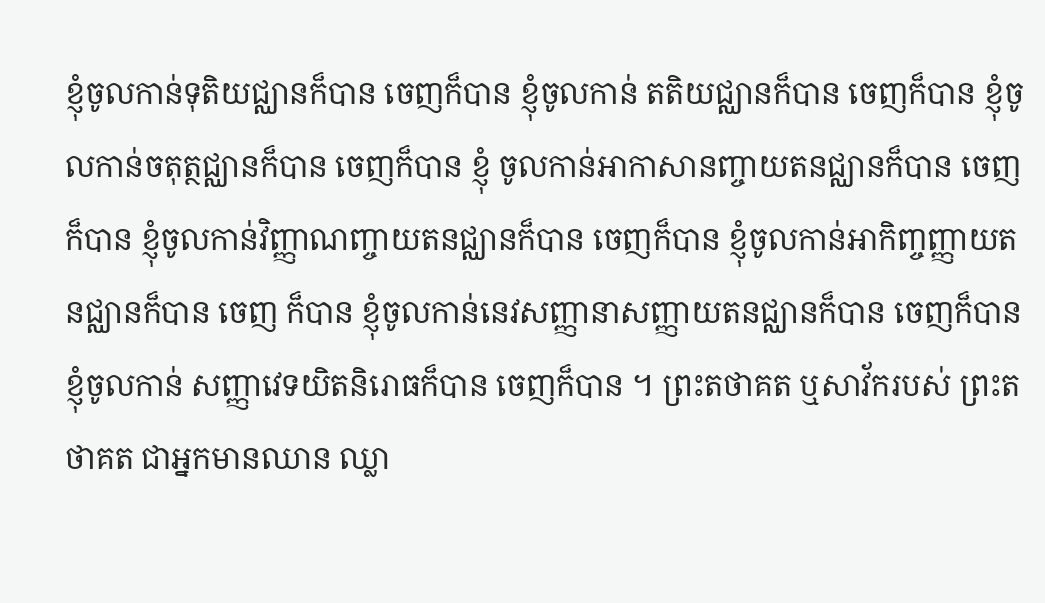ខ្ញុំចូលកាន់ទុតិយជ្ឈានក៏បាន ចេញក៏បាន ខ្ញុំចូលកាន់ តតិយជ្ឈានក៏បាន ចេញក៏បាន ខ្ញុំចូលកាន់ចតុត្ថជ្ឈានក៏បាន ចេញក៏បាន ខ្ញុំ ចូលកាន់អាកាសានញ្ចាយតនជ្ឈានក៏បាន ចេញក៏បាន ខ្ញុំចូលកាន់វិញ្ញាណញ្ចាយតនជ្ឈានក៏បាន ចេញក៏បាន ខ្ញុំចូលកាន់អាកិញ្ចញ្ញាយតនជ្ឈានក៏បាន ចេញ ក៏បាន ខ្ញុំចូលកាន់នេវសញ្ញានាសញ្ញាយតនជ្ឈានក៏បាន ចេញក៏បាន ខ្ញុំចូលកាន់ សញ្ញាវេទយិតនិរោធក៏បាន ចេញក៏បាន ។ ព្រះតថាគត ឬសាវ័ករបស់ ព្រះតថាគត ជាអ្នកមានឈាន ឈ្លា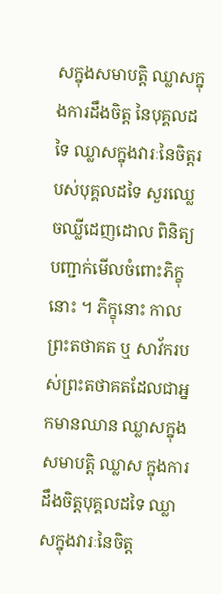សក្នុងសមាបត្តិ ឈ្លាសក្នុងការដឹងចិត្ត នៃបុគ្គលដទៃ ឈ្លាសក្នុងវារៈនៃចិត្តរបស់បុគ្គលដទៃ សួរឈ្លេចឈ្លីដេញដោល ពិនិត្យបញ្ជាក់មើលចំពោះភិក្ខុនោះ ។ ភិក្ខុនោះ កាលព្រះតថាគត ឬ សាវ័ករបស់ព្រះតថាគតដែលជាអ្នកមានឈាន ឈ្លាសក្នុងសមាបត្តិ ឈ្លាស ក្នុងការដឹងចិត្តបុគ្គលដទៃ ឈ្លាសក្នុងវារៈនៃចិត្ត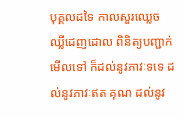បុគ្គលដទៃ កាលសួរឈ្លេច ឈ្លីដេញដោល ពិនិត្យបញ្ជាក់មើលទៅ ក៏ដល់នូវភាវៈទទេ ដល់នូវភាវៈឥត គុណ ដល់នូវ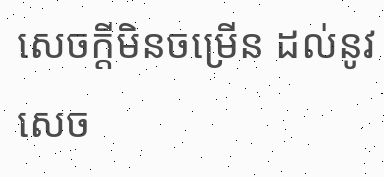សេចក្តីមិនចម្រើន ដល់នូវសេច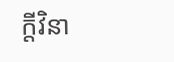ក្តីវិនា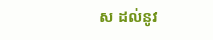ស ដល់នូវ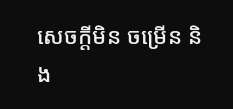សេចក្តីមិន ចម្រើន និង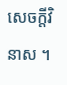សេចក្តីវិនាស ។